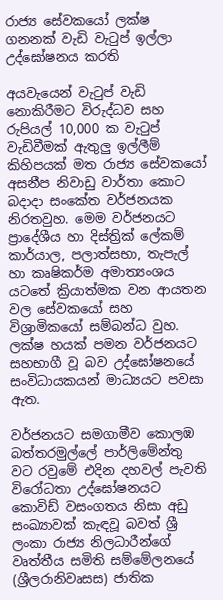රාජ්‍ය සේවකයෝ ලක්ෂ ගනනක් වැඩි වැටුප් ඉල්ලා උද්ඝෝෂනය කරති

අයවැයෙන් වැටුප් වැඩි නොකිරීමට විරුද්ධව සහ රුපියල් 10,000 ක වැටුප් වැඩිවීමක් ඇතුලු ඉල්ලීම් කිහිපයක් මත රාජ්‍ය සේවකයෝ අසනීප නිවාඩු වාර්තා කොට බදාදා සංකේත වර්ජනයක නිරතවුහ. මෙම වර්ජනයට ප්‍රාදේශීය හා දිස්ත්‍රික් ලේකම් කාර්යාල, පලාත්සභා, තැපැල් හා කෘෂිකර්ම අමාත්‍යංශය යටතේ ක්‍රියාත්මක වන ආයතන වල සේවකයෝ සහ විශ්‍රාමිකයෝ සම්බන්ධ වුහ. ලක්ෂ හයක් පමන වර්ජනයට සහභාගී වූ බව උද්ඝෝෂනයේ සංවිධායකයන් මාධ්‍යයට පවසා ඇත.

වර්ජනයට සමගාමීව කොලඹ බත්තරමුල්ලේ පාර්ලිමේන්තු වට රවුමේ එදින දහවල් පැවති විරෝධතා උද්ඝෝෂනයට කොවිඩ් වසංගතය නිසා අඩු සංඛ්‍යාවක් කැඳවූ බවත් ශ්‍රී ලංකා රාජ්‍ය නිලධාරීන්ගේ වෘත්තීය සමිති සම්මේලනයේ (ශ්‍රීලරානිවෘසස) ජාතික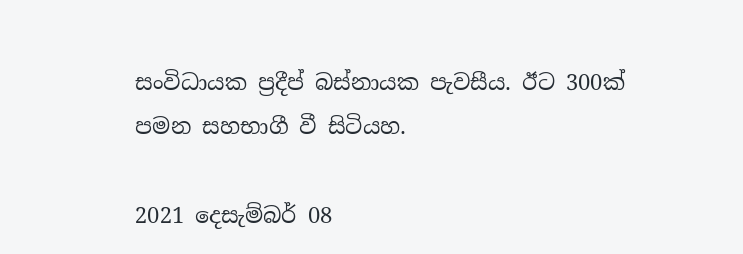සංවිධායක ප්‍රදීප් බස්නායක පැවසීය. ඊට 300ක් පමන සහභාගී වී සිටියහ.

2021 දෙසැම්බර් 08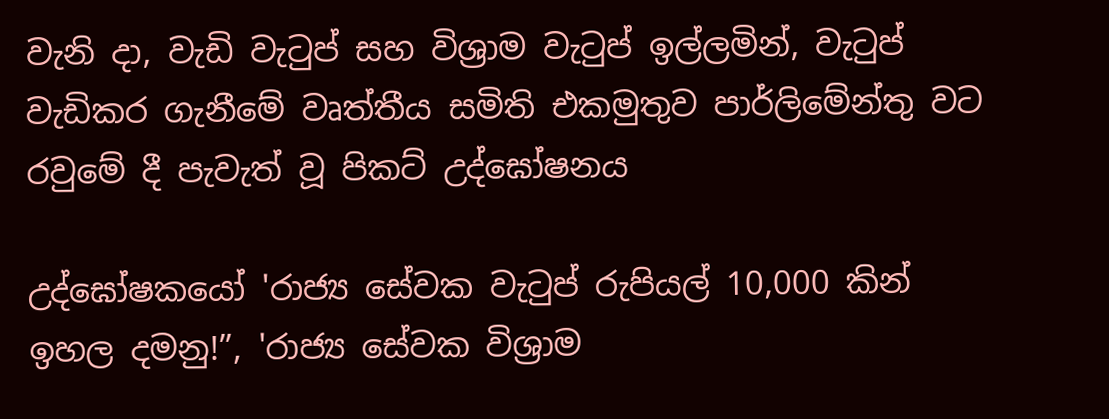වැනි දා, වැඩි වැටුප් සහ විශ්‍රාම වැටුප් ඉල්ලමින්, වැටුප් වැඩිකර ගැනීමේ වෘත්තීය සමිති එකමුතුව පාර්ලිමේන්තු වට රවුමේ දී පැවැත් වූ පිකට් උද්ඝෝෂනය

උද්ඝෝෂකයෝ 'රාජ්‍ය සේවක වැටුප් රුපියල් 10,000 කින් ඉහල දමනු!”, 'රාජ්‍ය සේවක විශ්‍රාම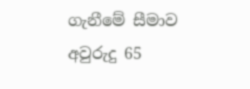ගැනීමේ සීමාව අවුරුදු 65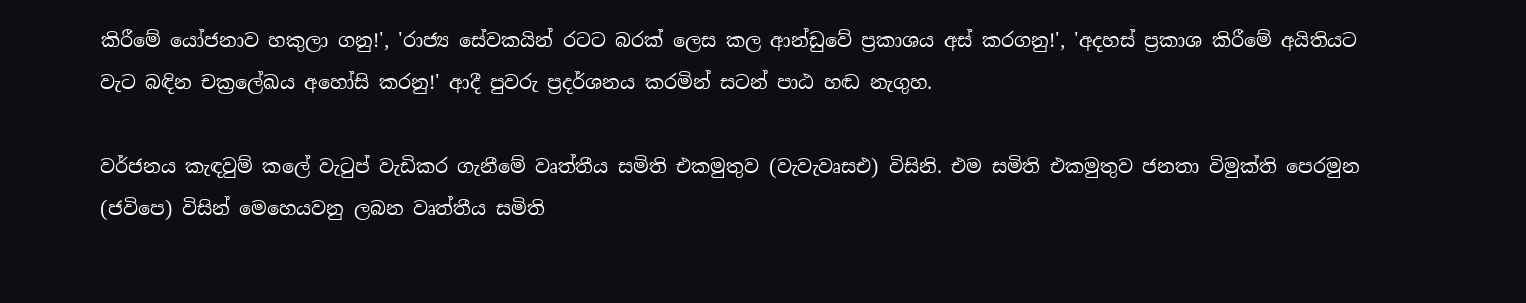කිරීමේ යෝජනාව හකුලා ගනු!', 'රාජ්‍ය සේවකයින් රටට බරක් ලෙස කල ආන්ඩුවේ ප්‍රකාශය අස් කරගනු!', 'අදහස් ප්‍රකාශ කිරීමේ අයිතියට වැට බඳින චක්‍රලේඛය අහෝසි කරනු!' ආදී පුවරු ප්‍රදර්ශනය කරමින් සටන් පාඨ හඬ නැගුහ.

වර්ජනය කැඳවුම් කලේ වැටුප් වැඩිකර ගැනීමේ වෘත්තීය සමිති එකමුතුව (වැවැවෘසඑ) විසිනි. එම සමිති එකමුතුව ජනතා විමුක්ති පෙරමුන (ජවිපෙ) විසින් මෙහෙයවනු ලබන වෘත්තීය සමිති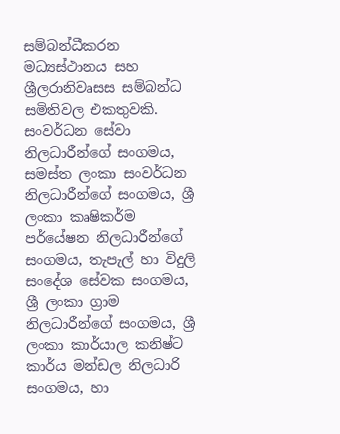සම්බන්ධීකරන මධ්‍යස්ථානය සහ ශ්‍රීලරානිවෘසස සම්බන්ධ සමිතිවල එකතුවකි. සංවර්ධන සේවා නිලධාරීන්ගේ සංගමය, සමස්ත ලංකා සංවර්ධන නිලධාරීන්ගේ සංගමය, ශ්‍රී ලංකා කෘෂිකර්ම පර්යේෂන නිලධාරීන්ගේ සංගමය, තැපැල් හා විදුලි සංදේශ සේවක සංගමය, ශ්‍රී ලංකා ග්‍රාම නිලධාරීන්ගේ සංගමය, ශ්‍රී ලංකා කාර්යාල කනිෂ්ට කාර්ය මන්ඩල නිලධාරි සංගමය, හා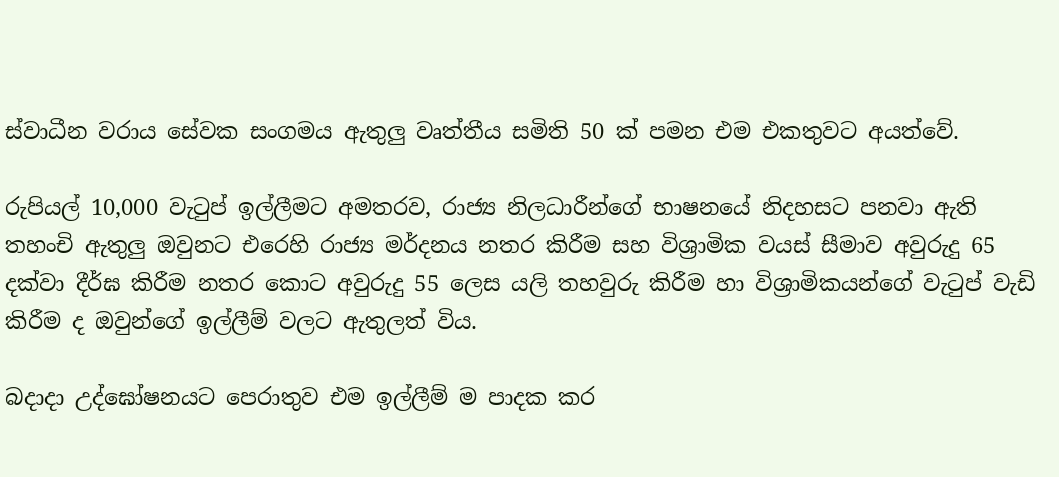ස්වාධීන වරාය සේවක සංගමය ඇතුලු වෘත්තීය සමිති 50 ක් පමන එම එකතුවට අයත්වේ.

රුපියල් 10,000 වැටුප් ඉල්ලීමට අමතරව, රාජ්‍ය නිලධාරීන්ගේ භාෂනයේ නිදහසට පනවා ඇති තහංචි ඇතුලු ඔවුනට එරෙහි රාජ්‍ය මර්දනය නතර කිරීම සහ විශ්‍රාමික වයස් සීමාව අවුරුදු 65 දක්වා දීර්ඝ කිරීම නතර කොට අවුරුදු 55 ලෙස යලි තහවුරු කිරීම හා විශ්‍රාමිකයන්ගේ වැටුප් වැඩි කිරීම ද ඔවුන්ගේ ඉල්ලීම් වලට ඇතුලත් විය.

බදාදා උද්ඝෝෂනයට පෙරාතුව එම ඉල්ලීම් ම පාදක කර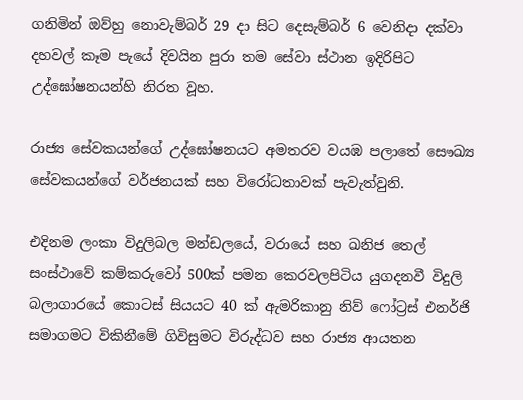ගනිමින් ඔව්හු නොවැම්බර් 29 දා සිට දෙසැම්බර් 6 වෙනිදා දක්වා දහවල් කෑම පැයේ දිවයින පුරා තම සේවා ස්ථාන ඉදිරිපිට උද්ඝෝෂනයන්හි නිරත වූහ.

රාජ්‍ය සේවකයන්ගේ උද්ඝෝෂනයට අමතරව වයඹ පලාතේ සෞඛ්‍ය සේවකයන්ගේ වර්ජනයක් සහ විරෝධතාවක් පැවැත්වුනි.

එදිනම ලංකා විදුලිබල මන්ඩලයේ, වරායේ සහ ඛනිජ තෙල් සංස්ථාවේ කම්කරුවෝ 500ක් පමන කෙරවලපිටිය යුගදනවී විදුලි බලාගාරයේ කොටස් සියයට 40 ක් ඇමරිකානු නිව් ෆෝට්‍රස් එනර්ජි සමාගමට විකිනීමේ ගිවිසුමට විරුද්ධව සහ රාජ්‍ය ආයතන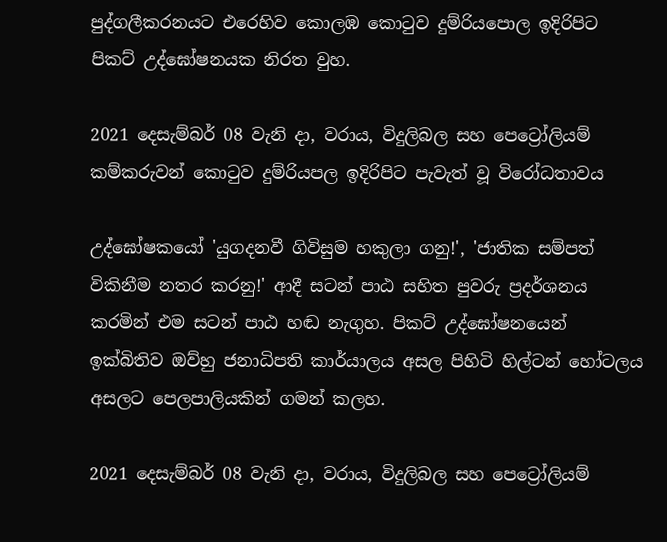පුද්ගලීකරනයට එරෙහිව කොලඹ කොටුව දුම්රියපොල ඉදිරිපිට පිකට් උද්ඝෝෂනයක නිරත වුහ.

2021 දෙසැම්බර් 08 වැනි දා, වරාය, විදුලිබල සහ පෙට්‍රෝලියම් කම්කරුවන් කොටුව දුම්රියපල ඉදිරිපිට පැවැත් වූ විරෝධතාවය

උද්ඝෝෂකයෝ 'යුගදනවී ගිවිසුම හකුලා ගනු!', 'ජාතික සම්පත් විකිනීම නතර කරනු!' ආදී සටන් පාඨ සහිත පුවරු ප්‍රදර්ශනය කරමින් එම සටන් පාඨ හඬ නැගුහ. පිකට් උද්ඝෝෂනයෙන් ඉක්බිතිව ඔව්හු ජනාධිපති කාර්යාලය අසල පිහිටි හිල්ටන් හෝටලය අසලට පෙලපාලියකින් ගමන් කලහ.

2021 දෙසැම්බර් 08 වැනි දා, වරාය, විදුලිබල සහ පෙට්‍රෝලියම්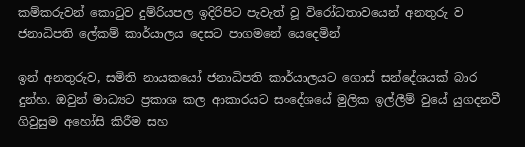කම්කරුවන් කොටුව දුම්රියපල ඉදිරිපිට පැවැත් වූ විරෝධතාවයෙන් අනතුරු ව ජනාධිපති ලේකම් කාර්යාලය දෙසට පාගමනේ යෙදෙමින්

ඉන් අනතුරුව, සමිති නායකයෝ ජනාධිපති කාර්යාලයට ගොස් සන්දේශයක් බාර දුන්හ. ඔවුන් මාධ්‍යට ප්‍රකාශ කල ආකාරයට සංදේශයේ මුලික ඉල්ලීම් වුයේ යුගදනවී ගිවුසුම අහෝසි කිරීම සහ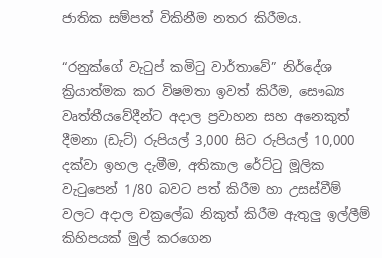ජාතික සම්පත් විකිනීම නතර කිරීමය.

“රනුක්ගේ වැටුප් කමිටු වාර්තාවේ” නිර්දේශ ක්‍රියාත්මක කර විෂමතා ඉවත් කිරීම, සෞඛ්‍ය වෘත්තීයවේදීන්ට අදාල ප්‍රවාහන සහ අනෙකුත් දීමනා (ඩැට්) රුපියල් 3,000 සිට රුපියල් 10,000 දක්වා ඉහල දැමීම, අතිකාල රේට්ටු මූලික වැටුපෙන් 1/80 බවට පත් කිරීම හා උසස්වීම් වලට අදාල චක්‍රලේඛ නිකුත් කිරීම ඇතුලු ඉල්ලීම් කිහිපයක් මුල් කරගෙන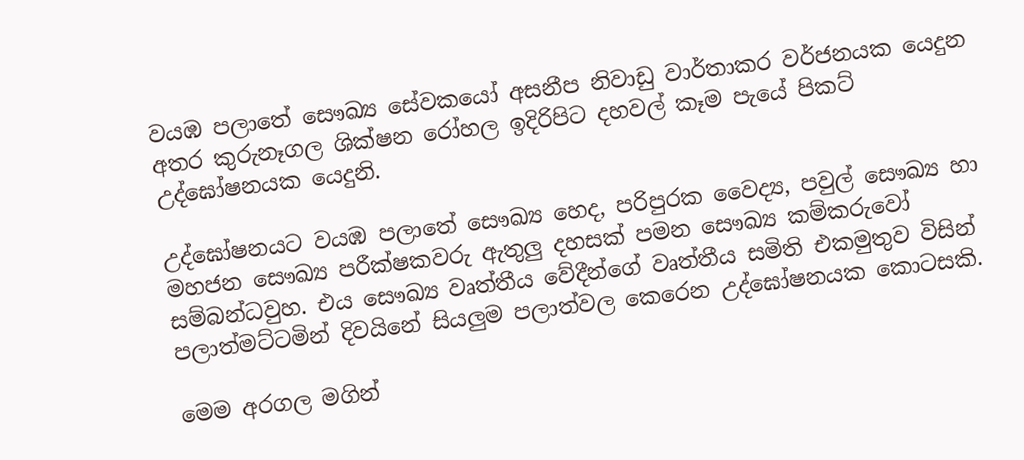වයඹ පලාතේ සෞඛ්‍ය සේවකයෝ අසනීප නිවාඩු වාර්තාකර වර්ජනයක යෙදුන අතර කුරුනෑගල ශික්ෂන රෝහල ඉදිරිපිට දහවල් කෑම පැයේ පිකට් උද්ඝෝෂනයක යෙදුනි.

උද්ඝෝෂනයට වයඹ පලාතේ සෞඛ්‍ය හෙද, පරිපුරක වෛද්‍ය, පවුල් සෞඛ්‍ය හා මහජන සෞඛ්‍ය පරීක්ෂකවරු ඇතුලු දහසක් පමන සෞඛ්‍ය කම්කරුවෝ සම්බන්ධවුහ. එය සෞඛ්‍ය වෘත්තීය වේදීන්ගේ වෘත්තීය සමිති එකමුතුව විසින් පලාත්මට්ටමින් දිවයිනේ සියලුම පලාත්වල කෙරෙන උද්ඝෝෂනයක කොටසකි.

මෙම අරගල මගින්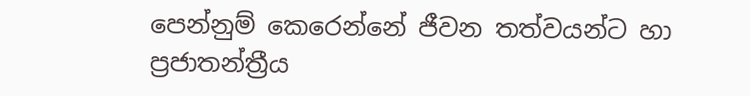පෙන්නුම් කෙරෙන්නේ ජීවන තත්වයන්ට හා ප්‍රජාතන්ත්‍රීය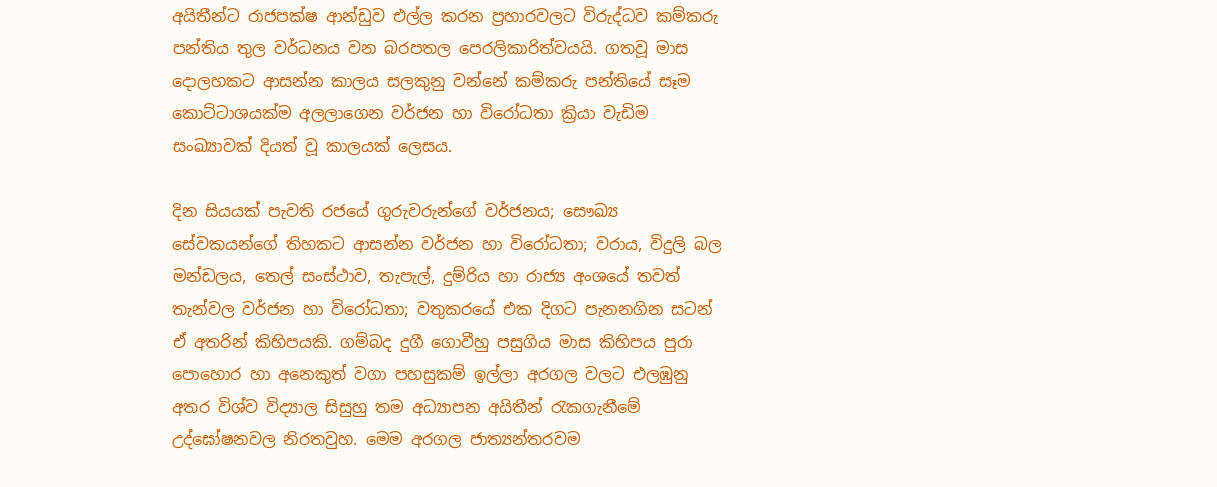අයිතීන්ට රාජපක්ෂ ආන්ඩුව එල්ල කරන ප්‍රහාරවලට විරුද්ධව කම්කරු පන්තිය තුල වර්ධනය වන බරපතල පෙරලිකාරිත්වයයි. ගතවූ මාස දොලහකට ආසන්න කාලය සලකුනු වන්නේ කම්කරු පන්තියේ සෑම කොට්ටාශයක්ම අලලාගෙන වර්ජන හා විරෝධතා ක්‍රියා වැඩිම සංඛ්‍යාවක් දියත් වූ කාලයක් ලෙසය.

දින සියයක් පැවති රජයේ ගුරුවරුන්ගේ වර්ජනය; සෞඛ්‍ය සේවකයන්ගේ තිහකට ආසන්න වර්ජන හා විරෝධතා; වරාය, විදුලි බල මන්ඩලය, තෙල් සංස්ථාව, තැපැල්, දුම්රිය හා රාජ්‍ය අංශයේ තවත් තැන්වල වර්ජන හා විරෝධතා; වතුකරයේ එක දිගට පැනනගින සටන් ඒ අතරින් කිහිපයකි. ගම්බද දුගී ගොවීහු පසුගිය මාස කිහිපය පුරා පොහොර හා අනෙකුත් වගා පහසුකම් ඉල්ලා අරගල වලට එලඹුනු අතර විශ්ව විද්‍යාල සිසුහු තම අධ්‍යාපන අයිතීන් රැකගැනීමේ උද්ඝෝෂනවල නිරතවුහ. මෙම අරගල ජාත්‍යන්තරවම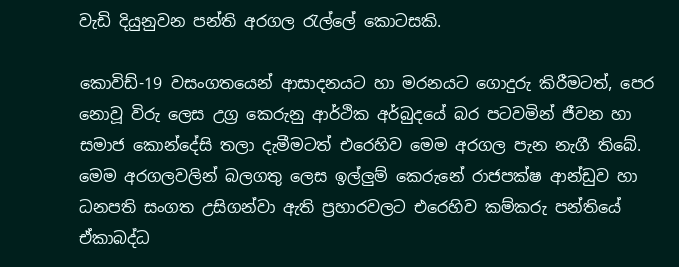වැඩි දියුනුවන පන්ති අරගල රැල්ලේ කොටසකි.

කොවිඩ්-19 වසංගතයෙන් ආසාදනයට හා මරනයට ගොදුරු කිරීමටත්, පෙර නොවූ විරු ලෙස උග්‍ර කෙරුනු ආර්ථික අර්බුදයේ බර පටවමින් ජීවන හා සමාජ කොන්දේසි තලා දැමීමටත් එරෙහිව මෙම අරගල පැන නැගී තිබේ. මෙම අරගලවලින් බලගතු ලෙස ඉල්ලුම් කෙරුනේ රාජපක්ෂ ආන්ඩුව හා ධනපති සංගත උසිගන්වා ඇති ප්‍රහාරවලට එරෙහිව කම්කරු පන්තියේ ඒකාබද්ධ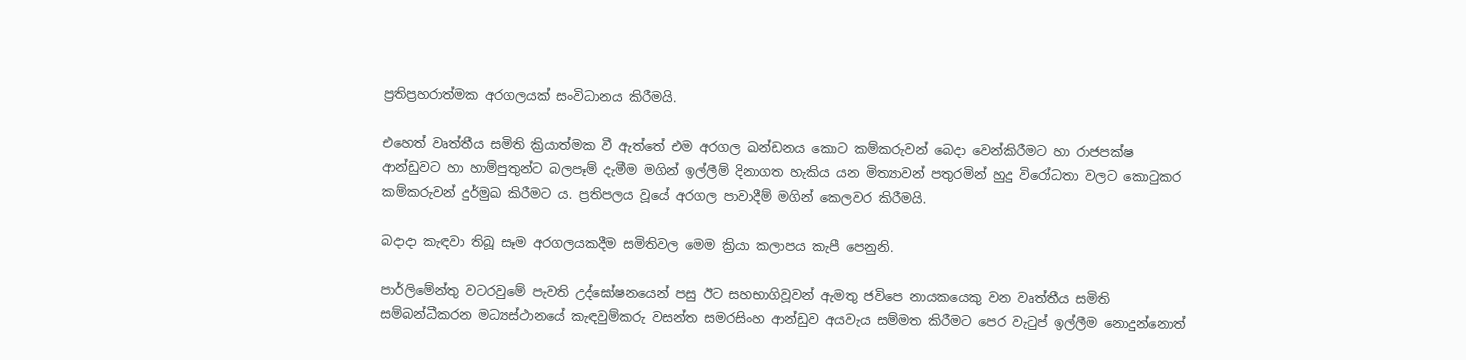ප්‍රතිප්‍රහරාත්මක අරගලයක් සංවිධානය කිරීමයි.

එහෙත් වෘත්තීය සමිති ක්‍රියාත්මක වී ඇත්තේ එම අරගල ඛන්ඩනය කොට කම්කරුවන් බෙදා වෙන්කිරීමට හා රාජපක්ෂ ආන්ඩුවට හා හාම්පුතුන්ට බලපෑම් දැමීම මගින් ඉල්ලීම් දිනාගත හැකිය යන මිත්‍යාවන් පතුරමින් හුදු විරෝධතා වලට කොටුකර කම්කරුවන් දුර්මුඛ කිරීමට ය. ප්‍රතිපලය වූයේ අරගල පාවාදීම් මගින් කෙලවර කිරීමයි.

බදාදා කැඳවා තිබූ සෑම අරගලයකදීම සමිතිවල මෙම ක්‍රියා කලාපය කැපී පෙනුනි.

පාර්ලිමේන්තු වටරවුමේ පැවති උද්ඝෝෂනයෙන් පසු ඊට සහභාගිවූවන් ඇමතු ජවිපෙ නායකයෙකු වන වෘත්තීය සමිති සම්බන්ධීකරන මධ්‍යස්ථානයේ කැඳවුම්කරු වසන්ත සමරසිංහ ආන්ඩුව අයවැය සම්මත කිරීමට පෙර වැටුප් ඉල්ලීම නොදුන්නොත්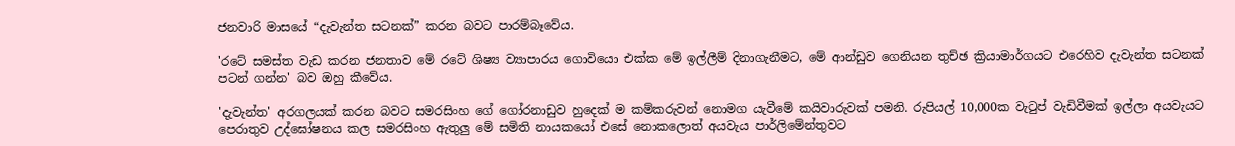ජනවාරි මාසයේ “දැවැන්ත සටනක්” කරන බවට පාරම්බෑවේය.

'රටේ සමස්ත වැඩ කරන ජනතාව මේ රටේ ශිෂ්‍ය ව්‍යාපාරය ගොවියො එක්ක මේ ඉල්ලීම් දිනාගැනීමට, මේ ආන්ඩුව ගෙනියන තුච්ඡ ක්‍රියාමාර්ගයට එරෙහිව දැවැන්ත සටනක් පටන් ගන්න' බව ඔහු කීවේය.

'දැවැන්ත' අරගලයක් කරන බවට සමරසිංහ ගේ ගෝරනාඩුව හුදෙක් ම කම්කරුවන් නොමග යැවීමේ කයිවාරුවක් පමනි. රුපියල් 10,000ක වැටුප් වැඩිවීමක් ඉල්ලා අයවැයට පෙරාතුව උද්ඝෝෂනය කල සමරසිංහ ඇතුලු මේ සමිති නායකයෝ එසේ නොකලොත් අයවැය පාර්ලිමේන්තුවට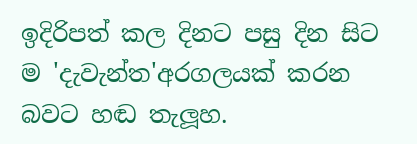ඉදිරිපත් කල දිනට පසු දින සිට ම 'දැවැන්ත'අරගලයක් කරන බවට හඬ තැලූහ.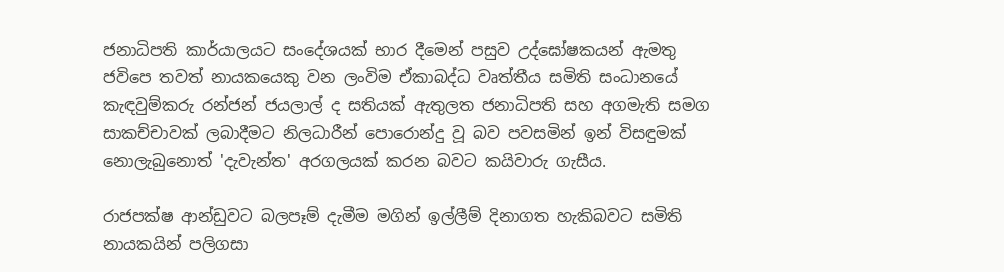ජනාධිපති කාර්යාලයට සංදේශයක් භාර දීමෙන් පසුව උද්ඝෝෂකයන් ඇමතු ජවිපෙ තවත් නායකයෙකු වන ලංවිම ඒකාබද්ධ වෘත්තීය සමිති සංධානයේ කැඳවුම්කරු රන්ජන් ජයලාල් ද සතියක් ඇතුලත ජනාධිපති සහ අගමැති සමග සාකච්චාවක් ලබාදීමට නිලධාරීන් පොරොන්දු වූ බව පවසමින් ඉන් විසඳුමක් නොලැබුනොත් 'දැවැන්ත' අරගලයක් කරන බවට කයිවාරු ගැසීය.

රාජපක්ෂ ආන්ඩුවට බලපෑම් දැමීම මගින් ඉල්ලීම් දිනාගත හැකිබවට සමිති නායකයින් පලිගසා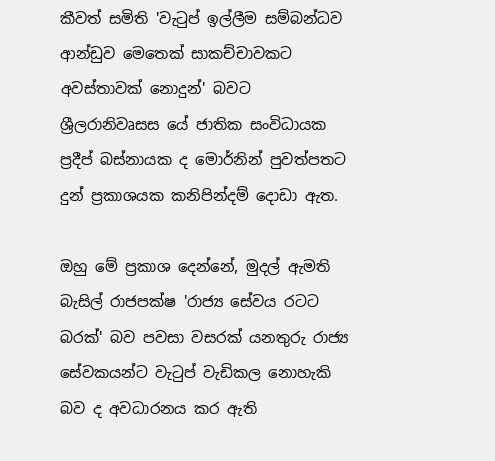කීවත් සමිති 'වැටුප් ඉල්ලීම සම්බන්ධව ආන්ඩුව මෙතෙක් සාකච්චාවකට අවස්තාවක් නොදුන්' බවට ශ්‍රීලරානිවෘසස යේ ජාතික සංවිධායක ප්‍රදීප් බස්නායක ද මොර්නින් පුවත්පතට දුන් ප්‍රකාශයක කනිපින්දම් දොඩා ඇත.

ඔහු මේ ප්‍රකාශ දෙන්නේ, මුදල් ඇමති බැසිල් රාජපක්ෂ 'රාජ්‍ය සේවය රටට බරක්' බව පවසා වසරක් යනතුරු රාජ්‍ය සේවකයන්ට වැටුප් වැඩිකල නොහැකි බව ද අවධාරනය කර ඇති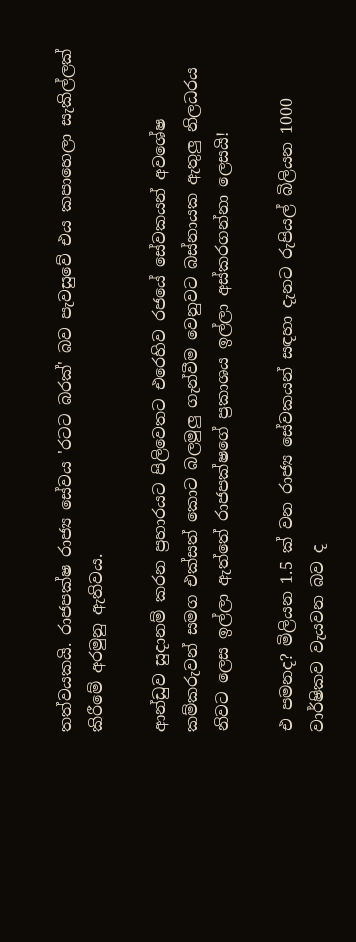තත්වයකයි. රාජපක්ෂ රාජ්‍ය සේවය 'රටට බරක්' බව පැවසුවේ එය කපාහෙලා සැකිල්ලක් කිරීමේ අරමුනු ඇතිවය.

ආන්ඩුව සුදානම් කරන ප්‍රහාරයට පිලිවෙතට එරෙහිව රජයේ සේවකයන් අවශේෂ කම්කරුවන් සමග එක්සත් කොට බලමුලු ගැන්වීම වෙනුවට බස්නායක ඇතුලු නිලධරය නිවට ලෙස ඉල්ලා ඇත්තේ රාජපක්ෂගේ ප්‍රකාශය ඉල්ලා අස්කරගන්නා ලෙසයි!

එ පමනද? මිලියන 1.5 ක් වන රාජ්‍ය සේවකයන් සඳහා දැනට රුපියල් බිලියන 1000 වාර්ෂිකව වැයවන බව ද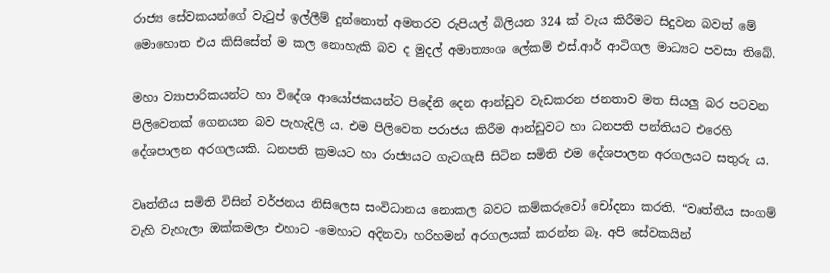රාජ්‍ය සේවකයන්ගේ වැටුප් ඉල්ලීම් දුන්නොත් අමතරව රුපියල් බිලියන 324 ක් වැය කිරීමට සිදුවන බවත් මේ මොහොත එය කිසිසේත් ම කල නොහැකි බව ද මුදල් අමාත්‍යංශ ලේකම් එස්.ආර් ආටිගල මාධ්‍යට පවසා තිබේ.

මහා ව්‍යාපාරිකයන්ට හා විදේශ ආයෝජකයන්ට පිදේනි දෙන ආන්ඩුව වැඩකරන ජනතාව මත සියලු බර පටවන පිලිවෙතක් ගෙනයන බව පැහැදිලි ය. එම පිලිවෙත පරාජය කිරීම ආන්ඩුවට හා ධනපති පන්තියට එරෙහි දේශපාලන අරගලයකි. ධනපති ක්‍රමයට හා රාජ්‍යයට ගැටගැසී සිටින සමිති එම දේශපාලන අරගලයට සතුරු ය.

වෘත්තීය සමිති විසින් වර්ජනය නිසිලෙස සංවිධානය නොකල බවට කම්කරුවෝ චෝදනා කරති. “වෘත්තීය සංගම් වැහි වැහැලා ඔක්කමලා එහාට -මෙහාට අදිනවා හරිහමන් අරගලයක් කරන්න බෑ. අපි සේවකයින්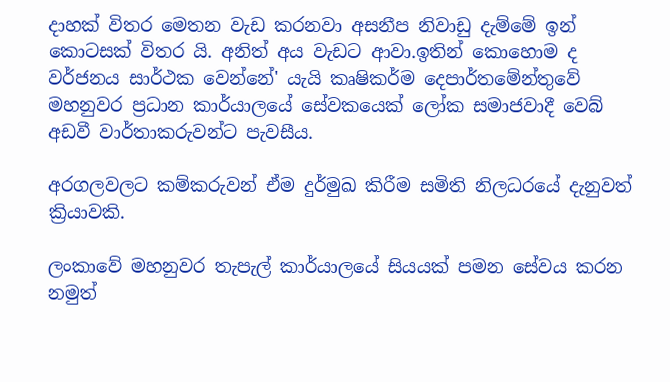දාහක් විතර මෙතන වැඩ කරනවා අසනීප නිවාඩු දැම්මේ ඉන් කොටසක් විතර යි. අනිත් අය වැඩට ආවා.ඉතින් කොහොම ද වර්ජනය සාර්ථක වෙන්නේ' යැයි කෘෂිකර්ම දෙපාර්තමේන්තුවේ මහනුවර ප්‍රධාන කාර්යාලයේ සේවකයෙක් ලෝක සමාජවාදී වෙබ් අඩවී වාර්තාකරුවන්ට පැවසීය.

අරගලවලට කම්කරුවන් ඒම දුර්මුඛ කිරීම සමිති නිලධරයේ දැනුවත් ක්‍රියාවකි.

ලංකාවේ මහනුවර තැපැල් කාර්යාලයේ සියයක් පමන සේවය කරන නමුත්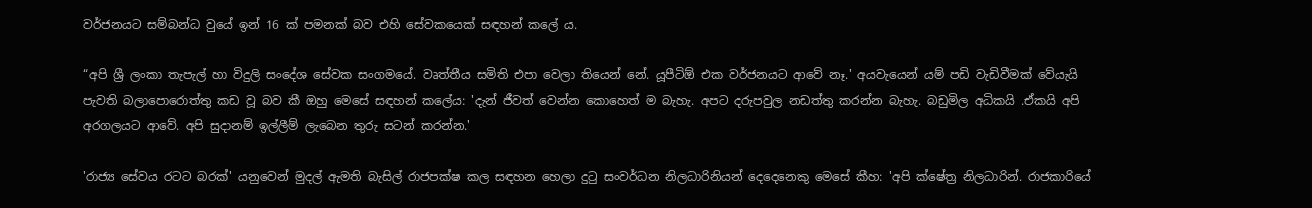වර්ජනයට සම්බන්ධ වුයේ ඉන් 16 ක් පමනක් බව එහි සේවකයෙක් සඳහන් කලේ ය.

“අපි ශ්‍රී ලංකා තැපැල් හා විදුලි සංදේශ සේවක සංගමයේ. වෘත්තීය සමිති එපා වෙලා තියෙන් නේ. යූපීටිඕ එක වර්ජනයට ආවේ නෑ.' අයවැයෙන් යම් පඩි වැඩිවීමක් වේයැයි පැවති බලාපොරොත්තු කඩ වූ බව කී ඔහු මෙසේ සඳහන් කලේය: 'දැන් ජීවත් වෙන්න කොහෙත් ම බැහැ. අපට දරුපවුල නඩත්තු කරන්න බැහැ. බඩුමිල අධිකයි .ඒකයි අපි අරගලයට ආවේ. අපි සුදානම් ඉල්ලීම් ලැබෙන තුරු සටන් කරන්න.'

'රාජ්‍ය සේවය රටට බරක්' යනුවෙන් මුදල් ඇමති බැසිල් රාජපක්ෂ කල සඳහන හෙලා දුටු සංවර්ධන නිලධාරිනියන් දෙදෙනෙකු මෙසේ කීහ: 'අපි ක්ෂේත්‍ර නිලධාරින්. රාජකාරියේ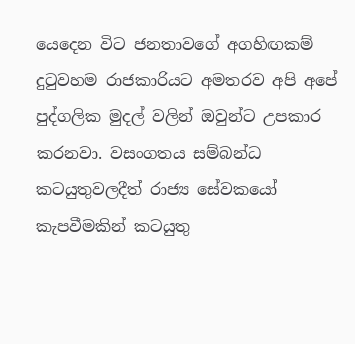යෙදෙන විට ජනතාවගේ අගහිඟකම් දුටුවහම රාජකාරියට අමතරව අපි අපේ පුද්ගලික මුදල් වලින් ඔවුන්ට උපකාර කරනවා. වසංගතය සම්බන්ධ කටයුතුවලදීත් රාජ්‍ය සේවකයෝ කැපවීමකින් කටයුතු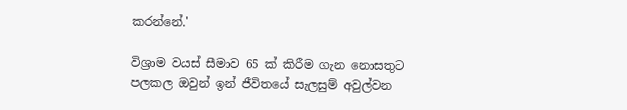කරන්නේ.'

විශ්‍රාම වයස් සීමාව 65 ක් කිරීම ගැන නොසතුට පලකල ඔවුන් ඉන් ජීවිතයේ සැලසුම් අවුල්වන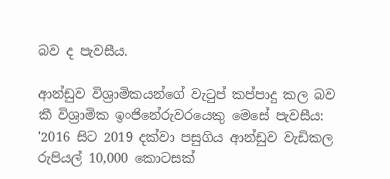බව ද පැවසීය.

ආන්ඩුව විශ්‍රාමිකයන්ගේ වැටුප් කප්පාදු කල බව කී විශ්‍රාමික ඉංජිනේරුවරයෙකු මෙසේ පැවසීය: '2016 සිට 2019 දක්වා පසුගිය ආන්ඩුව වැඩිකල රුපියල් 10,000 කොටසක්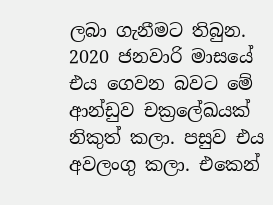ලබා ගැනීමට තිබුන. 2020 ජනවාරි මාසයේ එය ගෙවන බවට මේ ආන්ඩුව චක්‍රලේඛයක් නිකුත් කලා. පසුව එය අවලංගු කලා. එකෙන්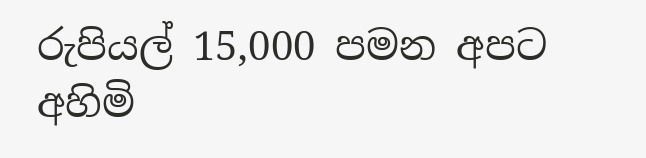රුපියල් 15,000 පමන අපට අහිමි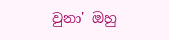වුනා' ඔහු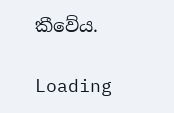කීවේය.

Loading